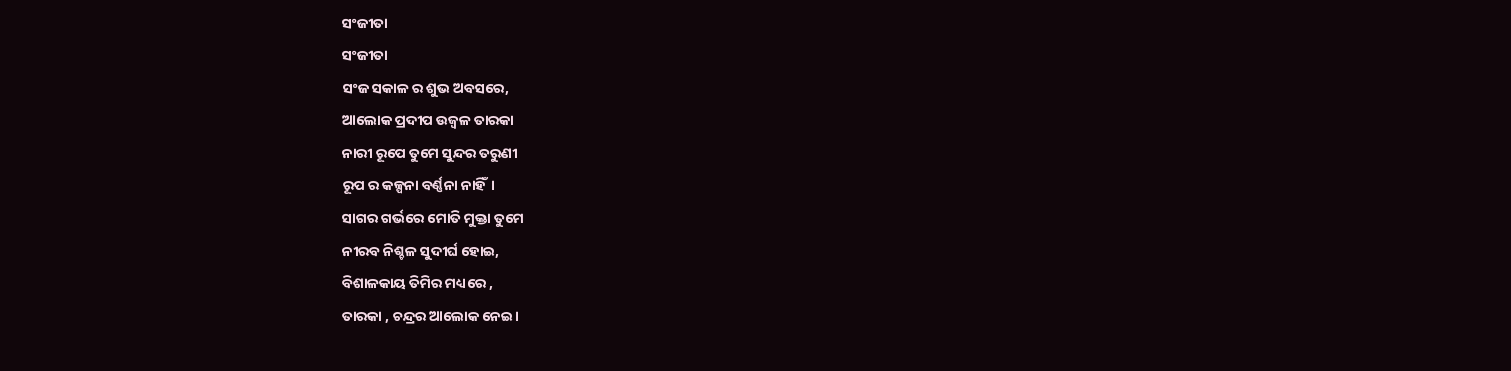ସଂଜୀତା
ସଂଜୀତା
ସଂଜ ସକାଳ ର ଶୁଭ ଅବସରେ,
ଆଲୋକ ପ୍ରଦୀପ ଉଜ୍ବଳ ତାରକା
ନାରୀ ରୂପେ ତୁମେ ସୁନ୍ଦର ତରୁଣୀ
ରୂପ ର କଳ୍ପନା ବର୍ଣ୍ଣନା ନାହିଁ।
ସାଗର ଗର୍ଭରେ ମୋତି ମୁକ୍ତା ତୁମେ
ନୀରବ ନିଶ୍ଚଳ ସୁଦୀର୍ଘ ହୋଇ,
ବିଶାଳକାୟ ତିମିର ମଧ୍ୟରେ ,
ତାରକା , ଚନ୍ଦ୍ରର ଆଲୋକ ନେଇ।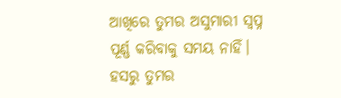ଆଖିରେ ତୁମର ଅସୁମାରୀ ସ୍ବପ୍ନ
ପୂର୍ଣ୍ଣ କରିବାକୁ ସମୟ ନାହିଁ।
ହସରୁ ତୁମର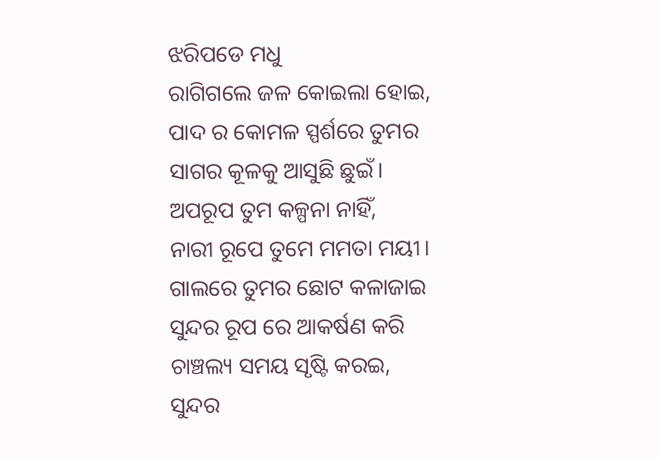ଝରିପଡେ ମଧୁ
ରାଗିଗଲେ ଜଳ କୋଇଲା ହୋଇ,
ପାଦ ର କୋମଳ ସ୍ପର୍ଶରେ ତୁମର
ସାଗର କୂଳକୁ ଆସୁଛି ଛୁଇଁ।
ଅପରୂପ ତୁମ କଳ୍ପନା ନାହିଁ,
ନାରୀ ରୂପେ ତୁମେ ମମତା ମୟୀ।
ଗାଲରେ ତୁମର ଛୋଟ କଳାଜାଇ
ସୁନ୍ଦର ରୂପ ରେ ଆକର୍ଷଣ କରି
ଚାଞ୍ଚଲ୍ୟ ସମୟ ସୃଷ୍ଟି କରଇ,
ସୁନ୍ଦର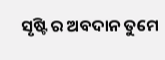ସୃଷ୍ଟି ର ଅବଦାନ ତୁମେ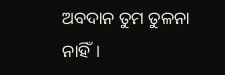ଅବଦାନ ତୁମ ତୁଳନା ନାହିଁ।